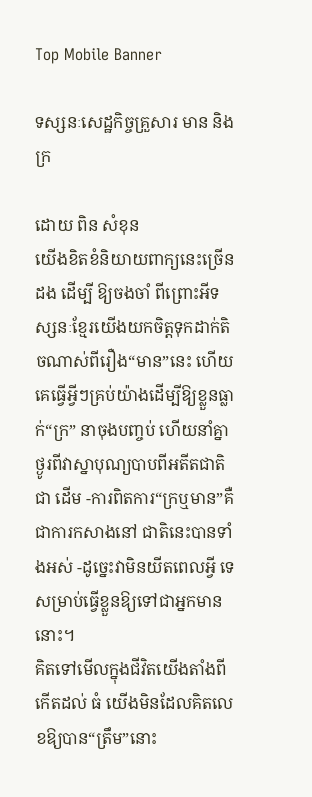Top Mobile Banner

ទស្សនៈសេដ្ឋកិច្ចគ្រួសារ មាន និងក្រ

ដោយ ពិន សំខុន
យើងខិតខំនិយាយពាក្យនេះច្រើនដង ដើម្បី ឱ្យចងចាំ ពីព្រោះអីទស្សនៈខ្មែរយើងយកចិត្តទុកដាក់តិចណាស់ពីរឿង“មាន”នេះ ហើយគេធ្វើអ្វីៗគ្រប់យ៉ាងដើម្បីឱ្យខ្លួនធ្លាក់“ក្រ” នាចុងបញ្ចប់ ហើយនាំគ្នាថ្ងូរពីវាស្នាបុណ្យបាបពីអតីតជាតិជា ដើម -ការពិតការ“ក្រឬមាន”គឺជាការកសាងនៅ ជាតិនេះបានទាំងអស់ -ដូច្នេះវាមិនយីតពេលអ្វី ទេ សម្រាប់ធ្វើខ្លួនឱ្យទៅជាអ្នកមាននោះ។
គិតទៅមើលក្នុងជីវិតយើងតាំងពីកើតដល់ ធំ យើងមិនដែលគិតលេខឱ្យបាន“ត្រឹម”នោះ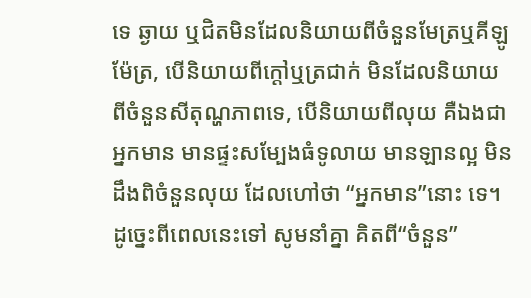ទេ ឆ្ងាយ ឬជិតមិនដែលនិយាយពីចំនួនមែត្រឬគីឡូ ម៉ែត្រ, បើនិយាយពីក្តៅឬត្រជាក់ មិនដែលនិយាយ ពីចំនួនសីតុណ្ហភាពទេ, បើនិយាយពីលុយ គឺឯងជា អ្នកមាន មានផ្ទះសម្បែងធំទូលាយ មានឡានល្អ មិនដឹងពិចំនួនលុយ ដែលហៅថា “អ្នកមាន”នោះ ទេ។ ដូច្នេះពីពេលនេះទៅ សូមនាំគ្នា គិតពី“ចំនួន”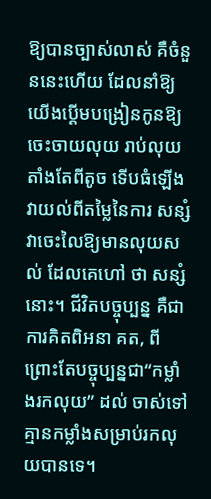ឱ្យបានច្បាស់លាស់ គឺចំនួននេះហើយ ដែលនាំឱ្យ យើងប្តើមបង្រៀនកូនឱ្យចេះចាយលុយ រាប់លុយ តាំងតែពីតូច ទើបធំឡើងវាយល់ពីតម្លៃនៃការ សន្សំ វាចេះលៃឱ្យមានលុយសល់ ដែលគេហៅ ថា សន្សំនោះ។ ជីវិតបច្ចុប្បន្ន គឺជាការគិតពិអនា គត, ពីព្រោះតែបច្ចុប្បន្នជា“កម្លាំងរកលុយ” ដល់ ចាស់ទៅគ្មានកម្លាំងសម្រាប់រកលុយបានទេ។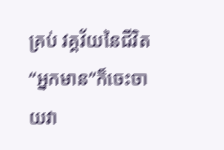គ្រប់ វគ្គវ័យនៃជីវិត“អ្នកមាន”ក៏ចេះចាយវា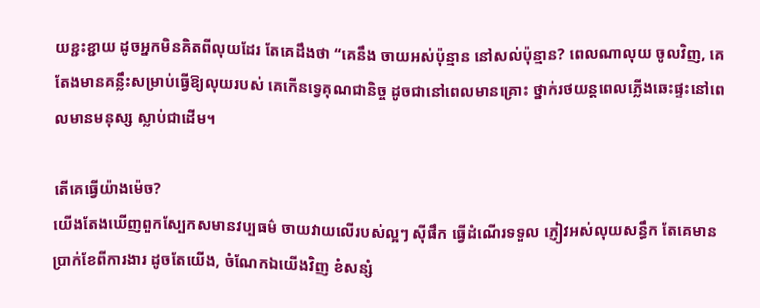យខ្ជះខ្ជាយ ដូចអ្នកមិនគិតពីលុយដែរ តែគេដឹងថា “គេនឹង ចាយអស់ប៉ុន្មាន នៅសល់ប៉ុន្មាន? ពេលណាលុយ ចូលវិញ, គេតែងមានគន្លឹះសម្រាប់ធ្វើឱ្យលុយរបស់ គេកើនទ្វេគុណជានិច្ច ដូចជានៅពេលមានគ្រោះ ថ្នាក់រថយន្តពេលភ្លើងឆេះផ្ទះនៅពេលមានមនុស្ស ស្លាប់ជាដើម។

តើគេធ្វើយ៉ាងម៉េច?
យើងតែងឃើញពួកស្បែកសមានវប្បធម៌ ចាយវាយលើរបស់ល្អៗ ស៊ីផឹក ធ្វើដំណើរទទួល ភ្ញៀវអស់លុយសន្ធឹក តែគេមានប្រាក់ខែពីការងារ ដូចតែយើង, ចំណែកឯយើងវិញ ខំសន្សំ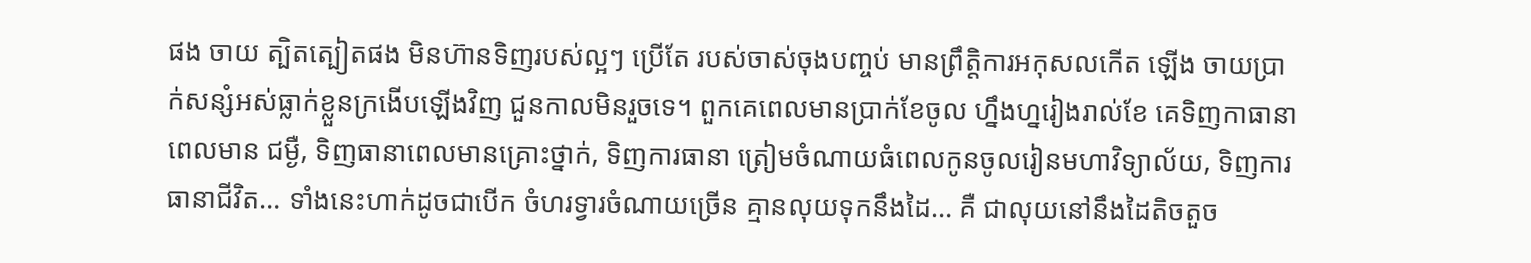ផង ចាយ ត្បិតត្បៀតផង មិនហ៊ានទិញរបស់ល្អៗ ប្រើតែ របស់ចាស់ចុងបញ្ចប់ មានព្រឹត្តិការអកុសលកើត ឡើង ចាយប្រាក់សន្សំអស់ធ្លាក់ខ្លួនក្រងើបឡើងវិញ ជួនកាលមិនរួចទេ។ ពួកគេពេលមានប្រាក់ខែចូល ហ្នឹងហ្នរៀងរាល់ខែ គេទិញកាធានាពេលមាន ជម្ងឺ, ទិញធានាពេលមានគ្រោះថ្នាក់, ទិញការធានា ត្រៀមចំណាយធំពេលកូនចូលរៀនមហាវិទ្យាល័យ, ទិញការធានាជីវិត… ទាំងនេះហាក់ដូចជាបើក ចំហរទ្វារចំណាយច្រើន គ្មានលុយទុកនឹងដៃ… គឺ ជាលុយនៅនឹងដៃតិចតួច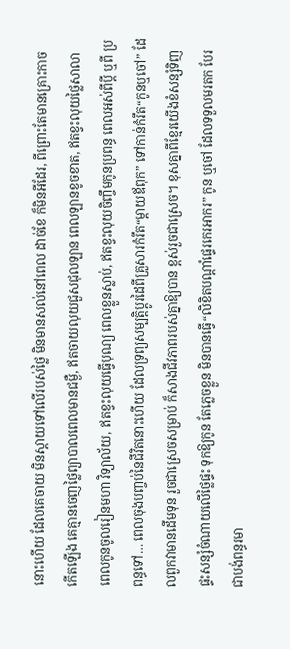នោះហើយ ដែលគេចាយ មិនស្តាយទៅលើរបស់ថ្លៃ មិនមានសល់នៅពេល ដាច់ខែ ក៏មិនអីដែរ, ពីព្រោះតែមានគ្រោះកាច កើតឡើង គេគ្មានចេញថ្លៃព្យាបាលពេលមានជម្ងឺ, ឥតចាយលុយជួសជុលឡាន ពេលឡានខូចខាត, ឥតខ្វះលុយថ្លៃសាលា ពេលកូនចូលរៀនមហា វិទ្យាល័យ, ឥតខ្វះលុយធ្វើបុណ្យ ពេលខ្លួនស្លាប់, ឥតខ្វះលុយចិញ្ចឹមកូនប្រពន្ធ ពេលអស់ពីប្តី ឬពី ប្រពន្ធទៅ… ពេលចុងបញ្ចប់នៃជីវិតនោះហើយ ដែលទ្រព្យសម្បត្តិប្តូរដៃពីគ្រួសារកំរឹត“ម្តាយឪពុក” ទៅកាន់កំរឹត“កូនឬចៅ” ដែលពួកវាមានដើមទុន រួចជាស្រេចសម្រាប់ ក៏សាងជីវភាពរបស់គ្នាឱ្យបាន ខ្ពស់រួចជាស្រេច។ ខុសគ្នាពីខ្មែរយើងខំសន្សំទិញផ្ទះសន្សំចំណាយលើថ្លៃផ្ទះ ទុកឱ្យកូន តែភ្លេចខ្លួន មិនបានធ្វើ“លិខិតបណ្តាំផ្ទេរកេរអាករ” កូន ឬចៅ ដែលទទួលមរតក បែរជាបង់ពន្ធរមា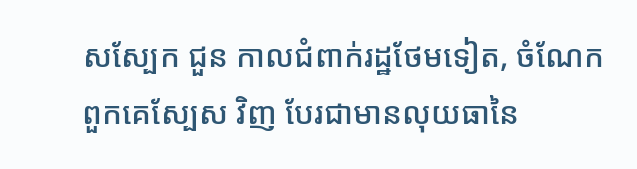សស្បែក ជួន កាលជំពាក់រដ្ឋថែមទៀត, ចំណែកពួកគេស្បែស វិញ បែរជាមានលុយធានៃ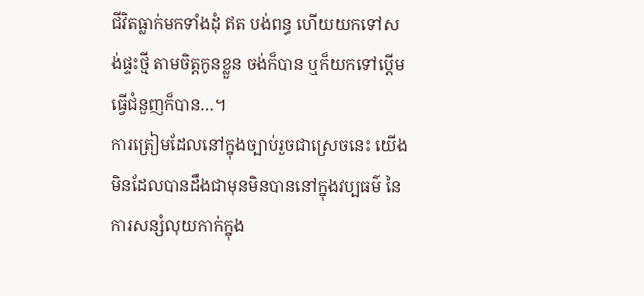ជីវិតធ្លាក់មកទាំងដុំ ឥត បង់ពន្ធ ហើយយកទៅសង់ផ្ទះថ្មី តាមចិត្តកូនខ្លួន ចង់ក៏បាន ឬក៏យកទៅប្តើមធ្វើជំនួញក៏បាន…។
ការត្រៀមដែលនៅក្នុងច្បាប់រួចជាស្រេចនេះ យើងមិនដែលបានដឹងជាមុនមិនបាននៅក្នុងវប្បធម៌ នៃការសន្សំលុយកាក់ក្នុង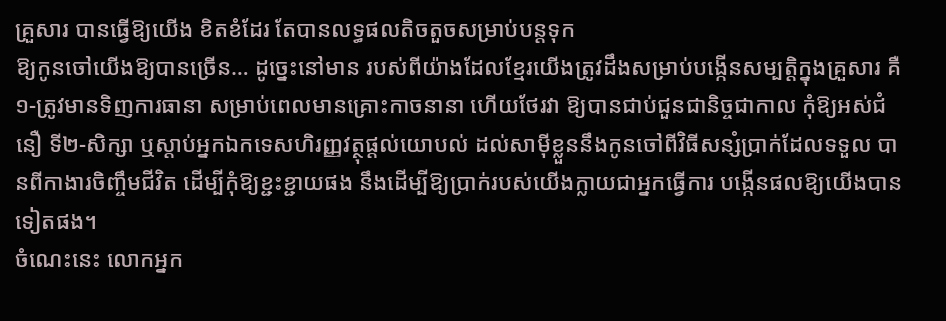គ្រួសារ បានធ្វើឱ្យយើង ខិតខំដែរ តែបានលទ្ធផលតិចតួចសម្រាប់បន្តទុក
ឱ្យកូនចៅយើងឱ្យបានច្រើន… ដូច្នេះនៅមាន របស់ពីយ៉ាងដែលខ្មែរយើងត្រូវដឹងសម្រាប់បង្កើនសម្បត្តិក្នុងគ្រួសារ គឺ១-ត្រូវមានទិញការធានា សម្រាប់ពេលមានគ្រោះកាចនានា ហើយថែរវា ឱ្យបានជាប់ជួនជានិច្ចជាកាល កុំឱ្យអស់ជំនឿ ទី២-សិក្សា ឬស្តាប់អ្នកឯកទេសហិរញ្ញវត្ថុផ្តល់យោបល់ ដល់សាម៉ីខ្លួននឹងកូនចៅពីវិធីសន្សំប្រាក់ដែលទទួល បានពីកាងារចិញ្ចឹមជីវិត ដើម្បីកុំឱ្យខ្ជះខ្ជាយផង នឹងដើម្បីឱ្យប្រាក់របស់យើងក្លាយជាអ្នកធ្វើការ បង្កើនផលឱ្យយើងបានទៀតផង។
ចំណេះនេះ លោកអ្នក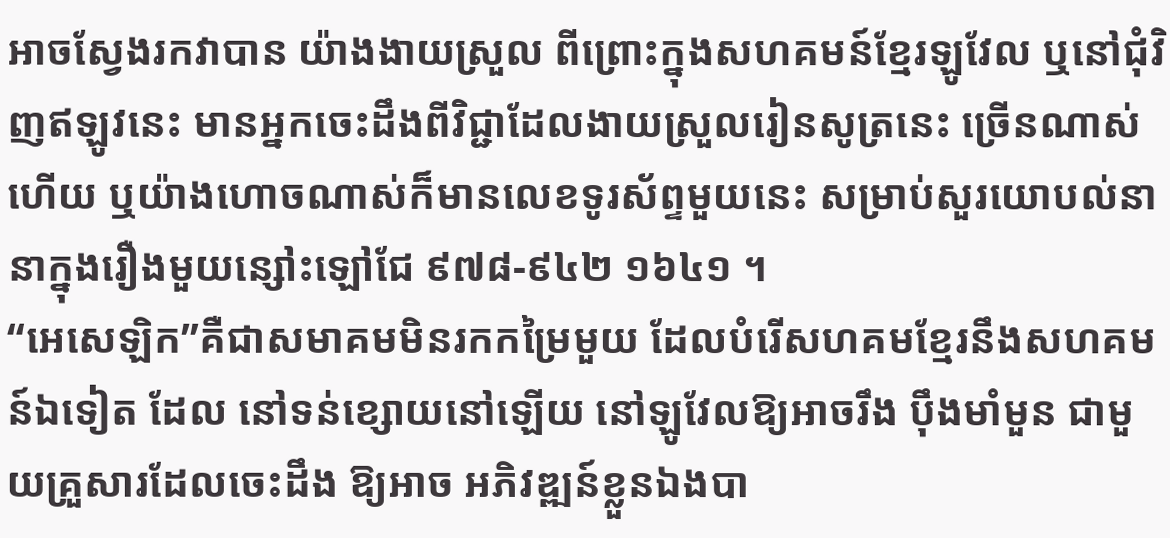អាចស្វែងរកវាបាន យ៉ាងងាយស្រួល ពីព្រោះក្នុងសហគមន៍ខ្មែរឡូវែល ឬនៅជុំវិញឥឡូវនេះ មានអ្នកចេះដឹងពីវិជ្ជាដែលងាយស្រួលរៀនសូត្រនេះ ច្រើនណាស់ហើយ ឬយ៉ាងហោចណាស់ក៏មានលេខទូរស័ព្ទមួយនេះ សម្រាប់សួរយោបល់នានាក្នុងរឿងមួយន្សៅះឡៅជែ ៩៧៨-៩៤២ ១៦៤១ ។
“អេសេឡិក”គឺជាសមាគមមិនរកកម្រៃមួយ ដែលបំរើសហគមខ្មែរនឹងសហគមន៍ឯទៀត ដែល នៅទន់ខ្សោយនៅឡើយ នៅឡូវែលឱ្យអាចរឹង ប៉ឹងមាំមួន ជាមួយគ្រួសារដែលចេះដឹង ឱ្យអាច អភិវឌ្ឍន៍ខ្លួនឯងបា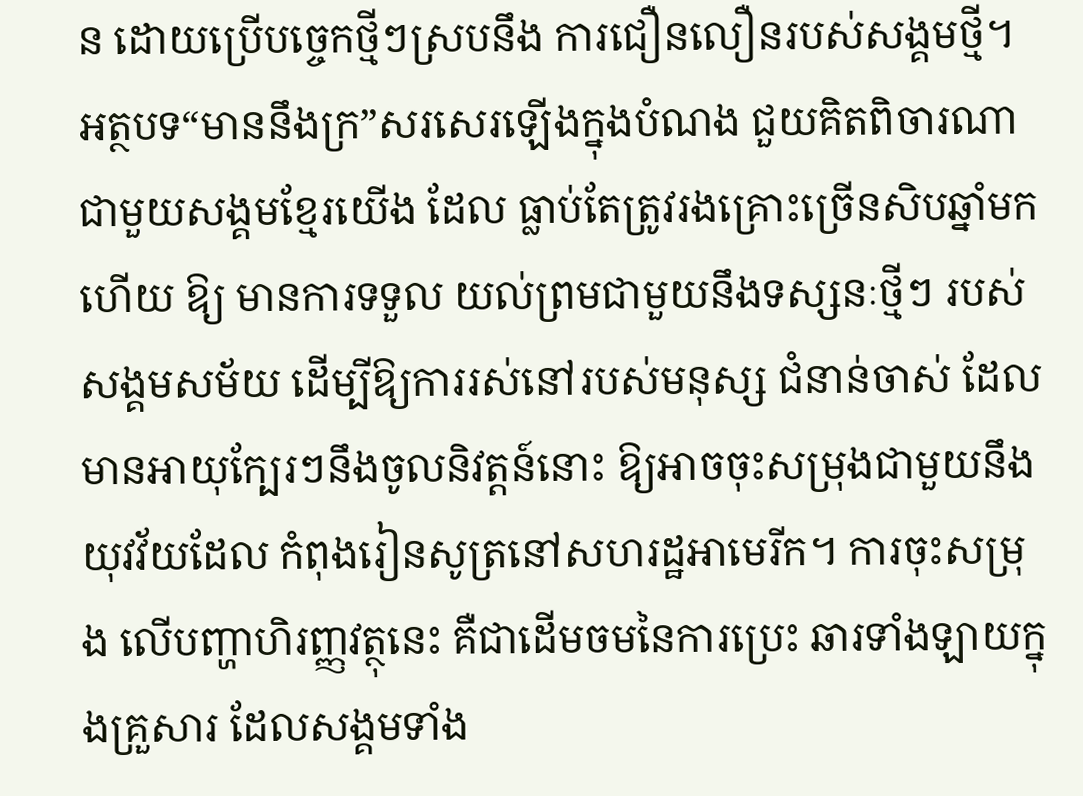ន ដោយប្រើបច្ចេកថ្មីៗស្របនឹង ការជឿនលឿនរបស់សង្គមថ្មី។
អត្ថបទ“មាននឹងក្រ”សរសេរឡើងក្នុងបំណង ជួយគិតពិចារណាជាមួយសង្គមខ្មែរយើង ដែល ធ្លាប់តែត្រូវរងគ្រោះច្រើនសិបឆ្នាំមកហើយ ឱ្យ មានការទទួល យល់ព្រមជាមួយនឹងទស្សនៈថ្មីៗ របស់សង្គមសម័យ ដើម្បីឱ្យការរស់នៅរបស់មនុស្ស ជំនាន់ចាស់ ដែលមានអាយុក្បែរៗនឹងចូលនិវត្តន៍នោះ ឱ្យអាចចុះសម្រុងជាមួយនឹងយុវវ័យដែល កំពុងរៀនសូត្រនៅសហរដ្ឋអាមេរីក។ ការចុះសម្រុង លើបញ្ហាហិរញ្ញវត្ថុនេះ គឺជាដើមចមនៃការប្រេះ ឆារទាំងឡាយក្នុងគ្រួសារ ដែលសង្គមទាំង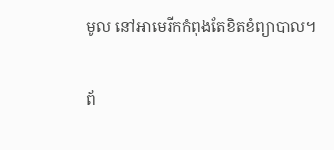មូល នៅអាមេរីកកំពុងតែខិតខំព្យាបាល។

ព័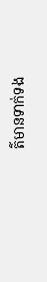ត៌មានទាក់ទង